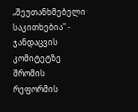„შეუთანხმებელი საკითხებია" - ჯანდაცვის კომიტეტზე შრომის რეფორმის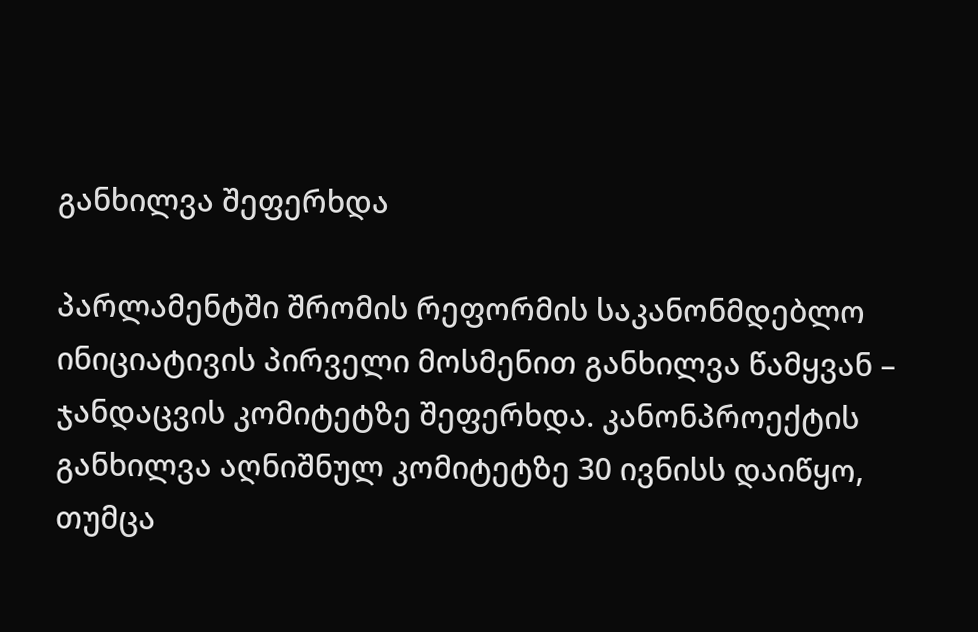განხილვა შეფერხდა

პარლამენტში შრომის რეფორმის საკანონმდებლო ინიციატივის პირველი მოსმენით განხილვა წამყვან – ჯანდაცვის კომიტეტზე შეფერხდა. კანონპროექტის განხილვა აღნიშნულ კომიტეტზე 30 ივნისს დაიწყო, თუმცა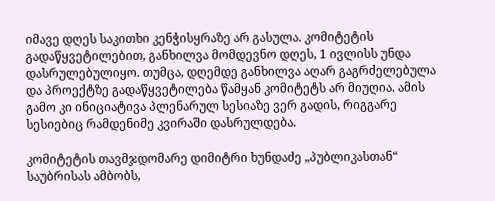იმავე დღეს საკითხი კენჭისყრაზე არ გასულა. კომიტეტის გადაწყვეტილებით, განხილვა მომდევნო დღეს, 1 ივლისს უნდა დასრულებულიყო. თუმცა, დღემდე განხილვა აღარ გაგრძელებულა და პროექტზე გადაწყვეტილება წამყან კომიტეტს არ მიუღია. ამის გამო კი ინიციატივა პლენარულ სესიაზე ვერ გადის, რიგგარე სესიებიც რამდენიმე კვირაში დასრულდება.

კომიტეტის თავმჯდომარე დიმიტრი ხუნდაძე „პუბლიკასთან“ საუბრისას ამბობს,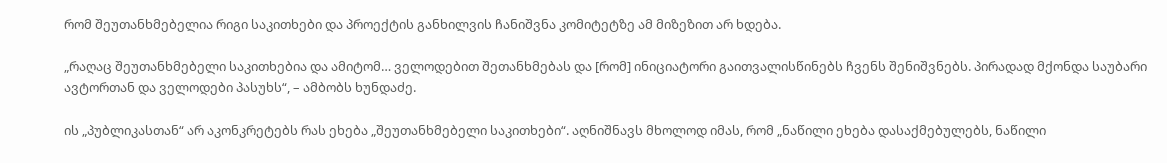რომ შეუთანხმებელია რიგი საკითხები და პროექტის განხილვის ჩანიშვნა კომიტეტზე ამ მიზეზით არ ხდება.

„რაღაც შეუთანხმებელი საკითხებია და ამიტომ… ველოდებით შეთანხმებას და [რომ] ინიციატორი გაითვალისწინებს ჩვენს შენიშვნებს. პირადად მქონდა საუბარი ავტორთან და ველოდები პასუხს“, – ამბობს ხუნდაძე.

ის „პუბლიკასთან“ არ აკონკრეტებს რას ეხება „შეუთანხმებელი საკითხები“. აღნიშნავს მხოლოდ იმას, რომ „ნაწილი ეხება დასაქმებულებს, ნაწილი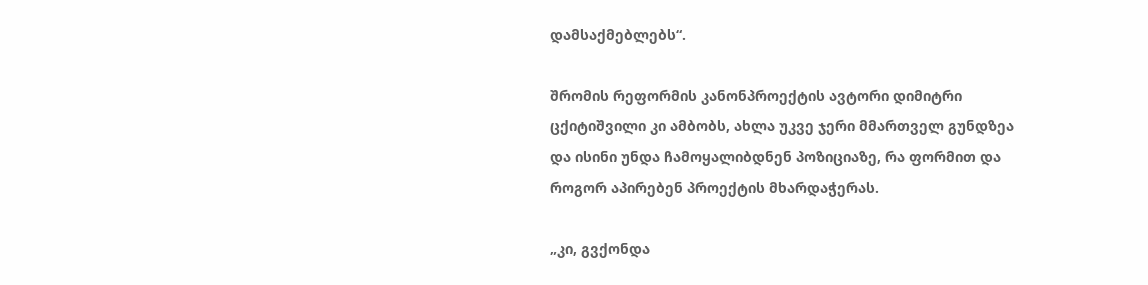დამსაქმებლებს“.

შრომის რეფორმის კანონპროექტის ავტორი დიმიტრი ცქიტიშვილი კი ამბობს, ახლა უკვე ჯერი მმართველ გუნდზეა და ისინი უნდა ჩამოყალიბდნენ პოზიციაზე, რა ფორმით და როგორ აპირებენ პროექტის მხარდაჭერას.

„კი, გვქონდა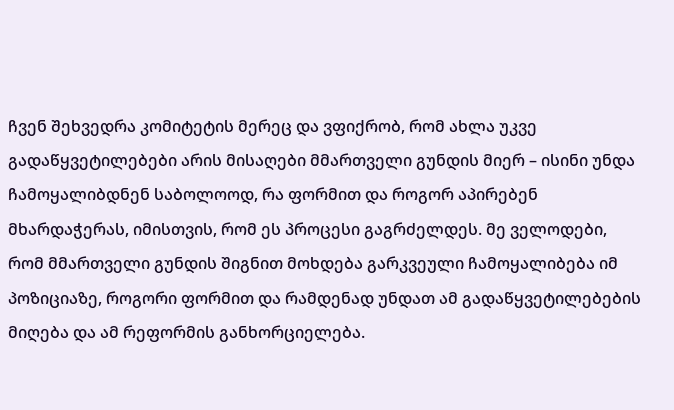ჩვენ შეხვედრა კომიტეტის მერეც და ვფიქრობ, რომ ახლა უკვე გადაწყვეტილებები არის მისაღები მმართველი გუნდის მიერ – ისინი უნდა ჩამოყალიბდნენ საბოლოოდ, რა ფორმით და როგორ აპირებენ მხარდაჭერას, იმისთვის, რომ ეს პროცესი გაგრძელდეს. მე ველოდები, რომ მმართველი გუნდის შიგნით მოხდება გარკვეული ჩამოყალიბება იმ პოზიციაზე, როგორი ფორმით და რამდენად უნდათ ამ გადაწყვეტილებების მიღება და ამ რეფორმის განხორციელება.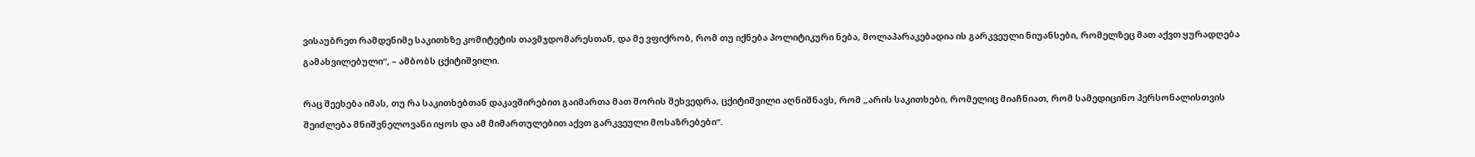ვისაუბრეთ რამდენიმე საკითხზე კომიტეტის თავმჯდომარესთან, და მე ვფიქრობ, რომ თუ იქნება პოლიტიკური ნება, მოლაპარაკებადია ის გარკვეული ნიუანსები, რომელზეც მათ აქვთ ყურადღება გამახვილებული“, – ამბობს ცქიტიშვილი.

რაც შეეხება იმას, თუ რა საკითხებთან დაკავშირებით გაიმართა მათ შორის შეხვედრა, ცქიტიშვილი აღნიშნავს, რომ „არის საკითხები, რომელიც მიაჩნიათ, რომ სამედიცინო პერსონალისთვის შეიძლება მნიშვნელოვანი იყოს და ამ მიმართულებით აქვთ გარკვეული მოსაზრებები“.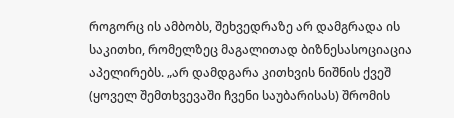როგორც ის ამბობს, შეხვედრაზე არ დამგრადა ის საკითხი, რომელზეც მაგალითად ბიზნესასოციაცია აპელირებს. „არ დამდგარა კითხვის ნიშნის ქვეშ (ყოველ შემთხვევაში ჩვენი საუბარისას) შრომის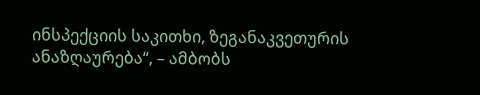ინსპექციის საკითხი, ზეგანაკვეთურის ანაზღაურება“, – ამბობს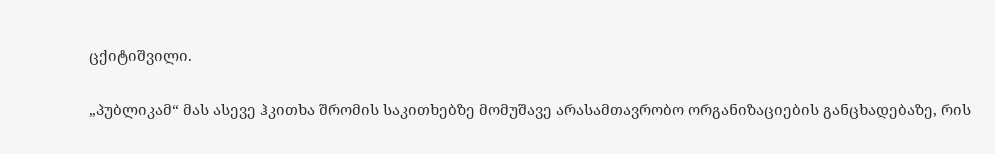ცქიტიშვილი.

„პუბლიკამ“ მას ასევე ჰკითხა შრომის საკითხებზე მომუშავე არასამთავრობო ორგანიზაციების განცხადებაზე, რის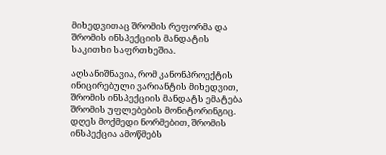მიხედვითაც შრომის რეფორმა და შრომის ინსპექციის მანდატის საკითხი საფრთხეშია.

აღსანიშნავია, რომ კანონპროექტის ინიცირებული ვარიანტის მიხედვით, შრომის ინსპექციის მანდატს ემატება შრომის უფლებების მონიტორინგიც. დღეს მოქმედი ნორმებით, შრომის ინსპექცია ამოწმებს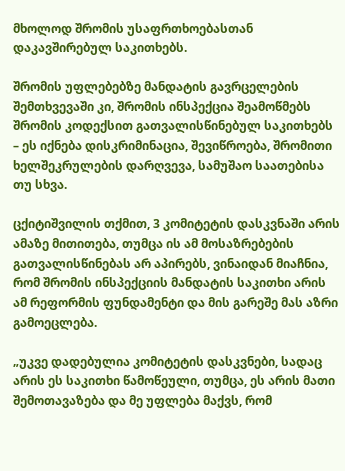მხოლოდ შრომის უსაფრთხოებასთან დაკავშირებულ საკითხებს.

შრომის უფლებებზე მანდატის გავრცელების შემთხვევაში კი, შრომის ინსპექცია შეამოწმებს შრომის კოდექსით გათვალისწინებულ საკითხებს – ეს იქნება დისკრიმინაცია, შევიწროება, შრომითი ხელშეკრულების დარღვევა, სამუშაო საათებისა თუ სხვა.

ცქიტიშვილის თქმით, 3 კომიტეტის დასკვნაში არის ამაზე მითითება, თუმცა ის ამ მოსაზრებების გათვალისწინებას არ აპირებს, ვინაიდან მიაჩნია, რომ შრომის ინსპექციის მანდატის საკითხი არის ამ რეფორმის ფუნდამენტი და მის გარეშე მას აზრი გამოეცლება.

„უკვე დადებულია კომიტეტის დასკვნები, სადაც არის ეს საკითხი წამოწეული, თუმცა, ეს არის მათი შემოთავაზება და მე უფლება მაქვს, რომ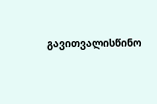გავითვალისწინო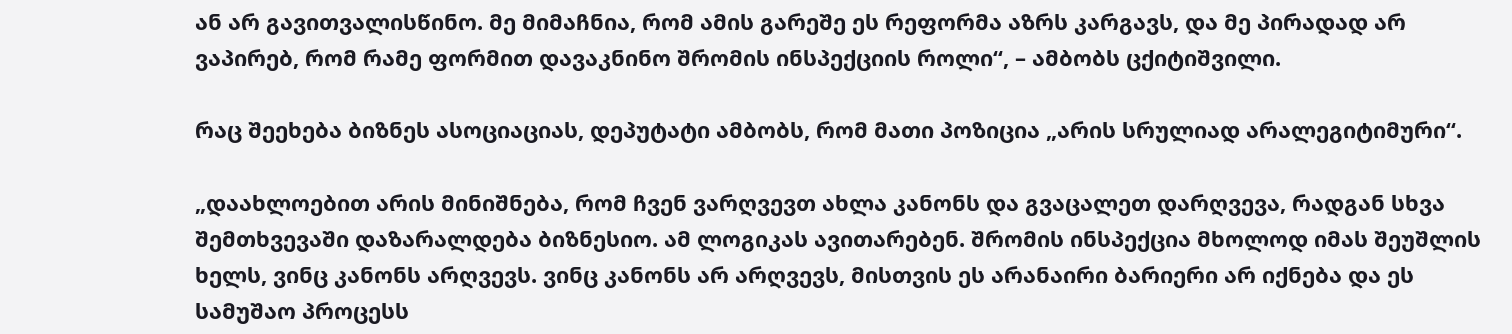ან არ გავითვალისწინო. მე მიმაჩნია, რომ ამის გარეშე ეს რეფორმა აზრს კარგავს, და მე პირადად არ ვაპირებ, რომ რამე ფორმით დავაკნინო შრომის ინსპექციის როლი“, – ამბობს ცქიტიშვილი.

რაც შეეხება ბიზნეს ასოციაციას, დეპუტატი ამბობს, რომ მათი პოზიცია „არის სრულიად არალეგიტიმური“.

„დაახლოებით არის მინიშნება, რომ ჩვენ ვარღვევთ ახლა კანონს და გვაცალეთ დარღვევა, რადგან სხვა შემთხვევაში დაზარალდება ბიზნესიო. ამ ლოგიკას ავითარებენ. შრომის ინსპექცია მხოლოდ იმას შეუშლის ხელს, ვინც კანონს არღვევს. ვინც კანონს არ არღვევს, მისთვის ეს არანაირი ბარიერი არ იქნება და ეს სამუშაო პროცესს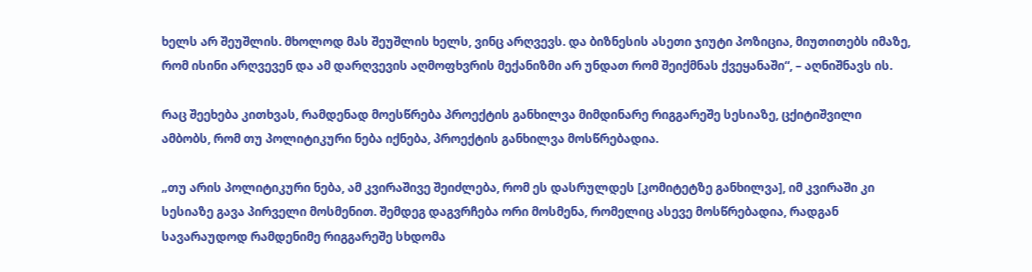ხელს არ შეუშლის. მხოლოდ მას შეუშლის ხელს, ვინც არღვევს. და ბიზნესის ასეთი ჯიუტი პოზიცია, მიუთითებს იმაზე, რომ ისინი არღვევენ და ამ დარღვევის აღმოფხვრის მექანიზმი არ უნდათ რომ შეიქმნას ქვეყანაში“, – აღნიშნავს ის.

რაც შეეხება კითხვას, რამდენად მოესწრება პროექტის განხილვა მიმდინარე რიგგარეშე სესიაზე, ცქიტიშვილი ამბობს, რომ თუ პოლიტიკური ნება იქნება, პროექტის განხილვა მოსწრებადია.

„თუ არის პოლიტიკური ნება, ამ კვირაშივე შეიძლება, რომ ეს დასრულდეს [კომიტეტზე განხილვა], იმ კვირაში კი სესიაზე გავა პირველი მოსმენით. შემდეგ დაგვრჩება ორი მოსმენა, რომელიც ასევე მოსწრებადია, რადგან სავარაუდოდ რამდენიმე რიგგარეშე სხდომა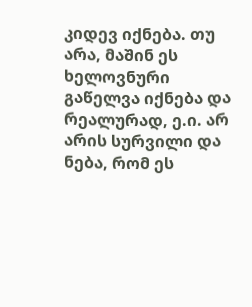კიდევ იქნება. თუ არა, მაშინ ეს ხელოვნური გაწელვა იქნება და რეალურად, ე.ი. არ არის სურვილი და ნება, რომ ეს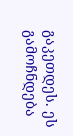გაკეთდეს. ეს გამოჩნდება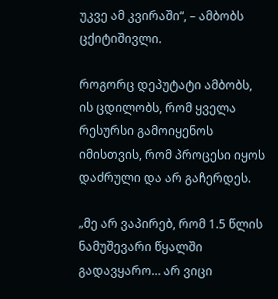უკვე ამ კვირაში“, – ამბობს ცქიტიშივლი.

როგორც დეპუტატი ამბობს, ის ცდილობს, რომ ყველა რესურსი გამოიყენოს იმისთვის, რომ პროცესი იყოს დაძრული და არ გაჩერდეს.

„მე არ ვაპირებ, რომ 1.5 წლის ნამუშევარი წყალში გადავყარო… არ ვიცი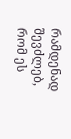რამდენად შევძლებ, რომ ეს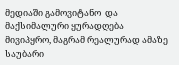მედიაში გამოვიტანო  და მაქსიმალური ყურადღება მივიპყრო, მაგრამ რეალურად ამაზე საუბარი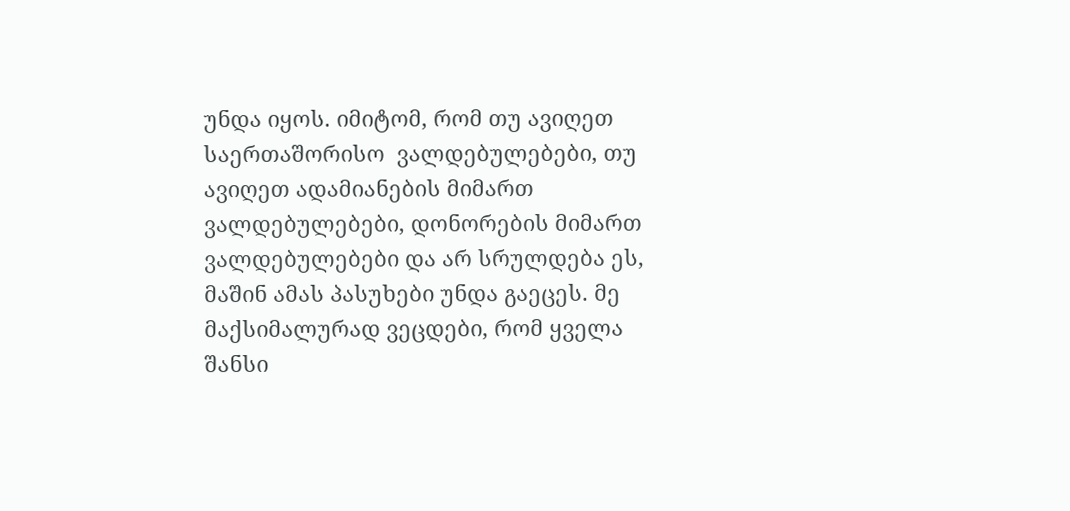უნდა იყოს. იმიტომ, რომ თუ ავიღეთ საერთაშორისო  ვალდებულებები, თუ ავიღეთ ადამიანების მიმართ ვალდებულებები, დონორების მიმართ ვალდებულებები და არ სრულდება ეს, მაშინ ამას პასუხები უნდა გაეცეს. მე მაქსიმალურად ვეცდები, რომ ყველა შანსი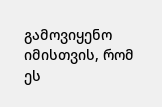გამოვიყენო იმისთვის, რომ ეს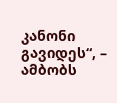კანონი გავიდეს“, – ამბობს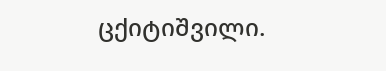ცქიტიშვილი.